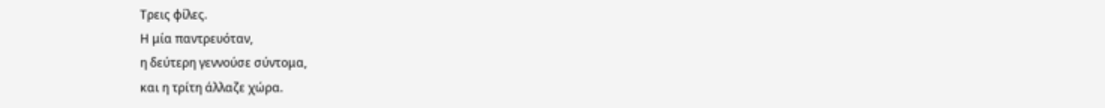Τρεις φίλες.
Η μία παντρευόταν,
η δεύτερη γεννούσε σύντομα,
και η τρίτη άλλαζε χώρα.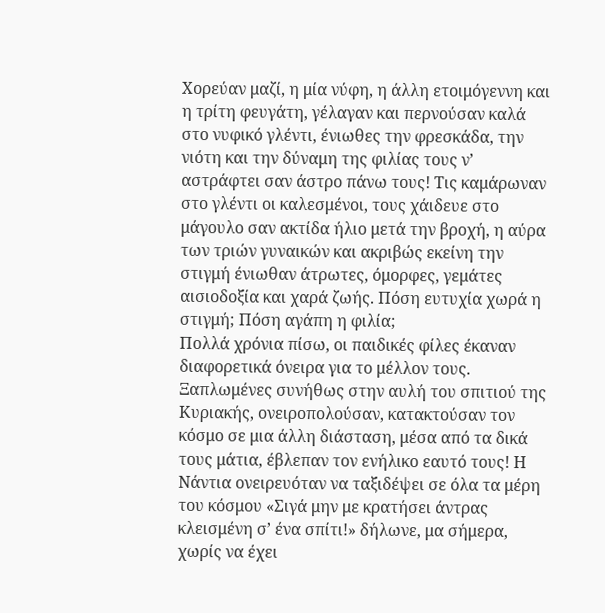Χορεύαν μαζί, η μία νύφη, η άλλη ετοιμόγεννη και η τρίτη φευγάτη, γέλαγαν και περνούσαν καλά στο νυφικό γλέντι, ένιωθες την φρεσκάδα, την νιότη και την δύναμη της φιλίας τους ν’ αστράφτει σαν άστρο πάνω τους! Τις καμάρωναν στο γλέντι οι καλεσμένοι, τους χάιδευε στο μάγουλο σαν ακτίδα ήλιο μετά την βροχή, η αύρα των τριών γυναικών και ακριβώς εκείνη την στιγμή ένιωθαν άτρωτες, όμορφες, γεμάτες αισιοδοξία και χαρά ζωής. Πόση ευτυχία χωρά η στιγμή; Πόση αγάπη η φιλία;
Πολλά χρόνια πίσω, οι παιδικές φίλες έκαναν διαφορετικά όνειρα για το μέλλον τους. Ξαπλωμένες συνήθως στην αυλή του σπιτιού της Κυριακής, ονειροπολούσαν, κατακτούσαν τον κόσμο σε μια άλλη διάσταση, μέσα από τα δικά τους μάτια, έβλεπαν τον ενήλικο εαυτό τους! Η Νάντια ονειρευόταν να ταξιδέψει σε όλα τα μέρη του κόσμου «Σιγά μην με κρατήσει άντρας κλεισμένη σ’ ένα σπίτι!» δήλωνε, μα σήμερα, χωρίς να έχει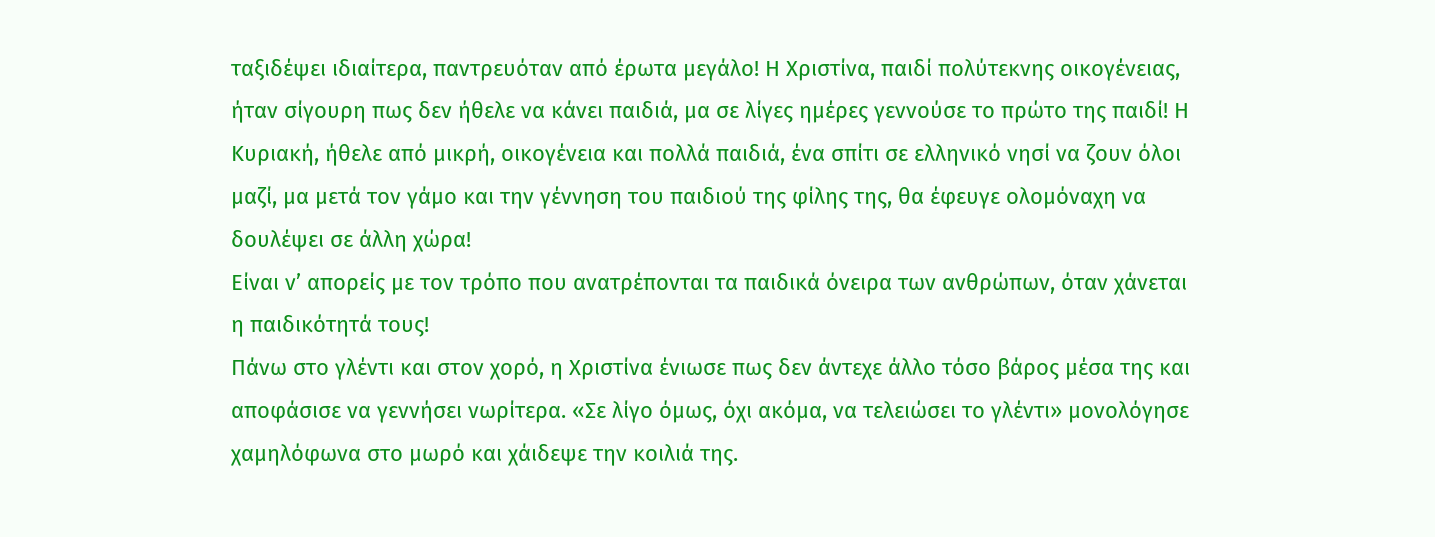ταξιδέψει ιδιαίτερα, παντρευόταν από έρωτα μεγάλο! Η Χριστίνα, παιδί πολύτεκνης οικογένειας, ήταν σίγουρη πως δεν ήθελε να κάνει παιδιά, μα σε λίγες ημέρες γεννούσε το πρώτο της παιδί! Η Κυριακή, ήθελε από μικρή, οικογένεια και πολλά παιδιά, ένα σπίτι σε ελληνικό νησί να ζουν όλοι μαζί, μα μετά τον γάμο και την γέννηση του παιδιού της φίλης της, θα έφευγε ολομόναχη να δουλέψει σε άλλη χώρα!
Είναι ν’ απορείς με τον τρόπο που ανατρέπονται τα παιδικά όνειρα των ανθρώπων, όταν χάνεται η παιδικότητά τους!
Πάνω στο γλέντι και στον χορό, η Χριστίνα ένιωσε πως δεν άντεχε άλλο τόσο βάρος μέσα της και αποφάσισε να γεννήσει νωρίτερα. «Σε λίγο όμως, όχι ακόμα, να τελειώσει το γλέντι» μονολόγησε χαμηλόφωνα στο μωρό και χάιδεψε την κοιλιά της.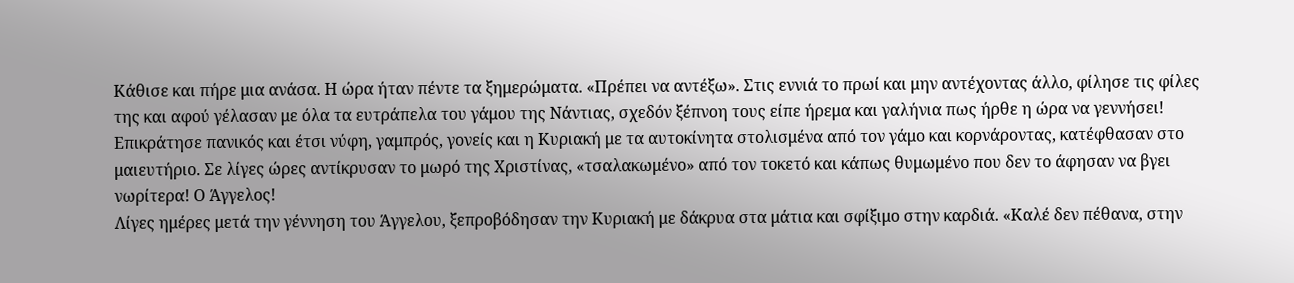Κάθισε και πήρε μια ανάσα. Η ώρα ήταν πέντε τα ξημερώματα. «Πρέπει να αντέξω». Στις εννιά το πρωί και μην αντέχοντας άλλο, φίλησε τις φίλες της και αφού γέλασαν με όλα τα ευτράπελα του γάμου της Νάντιας, σχεδόν ξέπνοη τους είπε ήρεμα και γαλήνια πως ήρθε η ώρα να γεννήσει! Επικράτησε πανικός και έτσι νύφη, γαμπρός, γονείς και η Κυριακή με τα αυτοκίνητα στολισμένα από τον γάμο και κορνάροντας, κατέφθασαν στο μαιευτήριο. Σε λίγες ώρες αντίκρυσαν το μωρό της Χριστίνας, «τσαλακωμένο» από τον τοκετό και κάπως θυμωμένο που δεν το άφησαν να βγει νωρίτερα! Ο Άγγελος!
Λίγες ημέρες μετά την γέννηση του Άγγελου, ξεπροβόδησαν την Κυριακή με δάκρυα στα μάτια και σφίξιμο στην καρδιά. «Καλέ δεν πέθανα, στην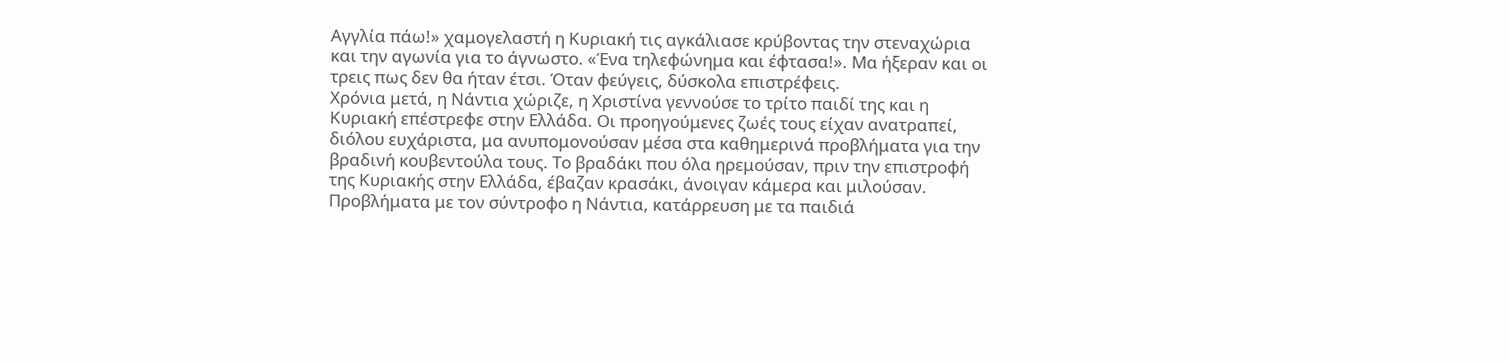Αγγλία πάω!» χαμογελαστή η Κυριακή τις αγκάλιασε κρύβοντας την στεναχώρια και την αγωνία για το άγνωστο. «Ένα τηλεφώνημα και έφτασα!». Μα ήξεραν και οι τρεις πως δεν θα ήταν έτσι. Όταν φεύγεις, δύσκολα επιστρέφεις.
Χρόνια μετά, η Νάντια χώριζε, η Χριστίνα γεννούσε το τρίτο παιδί της και η Κυριακή επέστρεφε στην Ελλάδα. Οι προηγούμενες ζωές τους είχαν ανατραπεί, διόλου ευχάριστα, μα ανυπομονούσαν μέσα στα καθημερινά προβλήματα για την βραδινή κουβεντούλα τους. Το βραδάκι που όλα ηρεμούσαν, πριν την επιστροφή της Κυριακής στην Ελλάδα, έβαζαν κρασάκι, άνοιγαν κάμερα και μιλούσαν. Προβλήματα με τον σύντροφο η Νάντια, κατάρρευση με τα παιδιά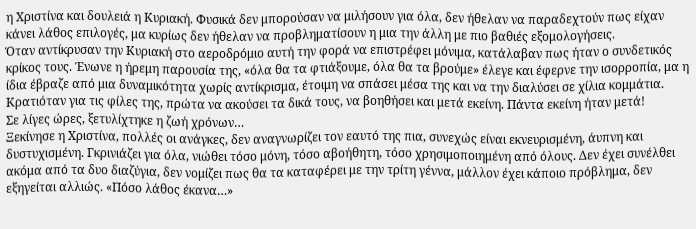η Χριστίνα και δουλειά η Κυριακή. Φυσικά δεν μπορούσαν να μιλήσουν για όλα, δεν ήθελαν να παραδεχτούν πως είχαν κάνει λάθος επιλογές, μα κυρίως δεν ήθελαν να προβληματίσουν η μια την άλλη με πιο βαθιές εξομολογήσεις.
Όταν αντίκρυσαν την Κυριακή στο αεροδρόμιο αυτή την φορά να επιστρέφει μόνιμα, κατάλαβαν πως ήταν ο συνδετικός κρίκος τους. Ένωνε η ήρεμη παρουσία της, «όλα θα τα φτιάξουμε, όλα θα τα βρούμε» έλεγε και έφερνε την ισορροπία, μα η ίδια έβραζε από μια δυναμικότητα χωρίς αντίκρισμα, έτοιμη να σπάσει μέσα της και να την διαλύσει σε χίλια κομμάτια. Κρατιόταν για τις φίλες της, πρώτα να ακούσει τα δικά τους, να βοηθήσει και μετά εκείνη. Πάντα εκείνη ήταν μετά!
Σε λίγες ώρες, ξετυλίχτηκε η ζωή χρόνων…
Ξεκίνησε η Χριστίνα, πολλές οι ανάγκες, δεν αναγνωρίζει τον εαυτό της πια, συνεχώς είναι εκνευρισμένη, άυπνη και δυστυχισμένη. Γκρινιάζει για όλα, νιώθει τόσο μόνη, τόσο αβοήθητη, τόσο χρησιμοποιημένη από όλους. Δεν έχει συνέλθει ακόμα από τα δυο διαζύγια, δεν νομίζει πως θα τα καταφέρει με την τρίτη γέννα, μάλλον έχει κάποιο πρόβλημα, δεν εξηγείται αλλιώς. «Πόσο λάθος έκανα…»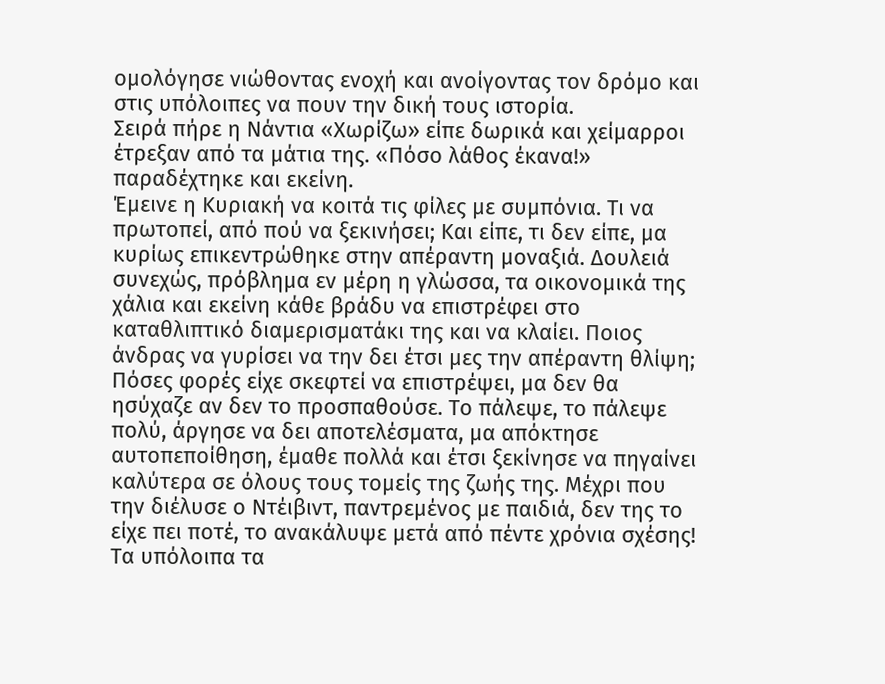ομολόγησε νιώθοντας ενοχή και ανοίγοντας τον δρόμο και στις υπόλοιπες να πουν την δική τους ιστορία.
Σειρά πήρε η Νάντια «Χωρίζω» είπε δωρικά και χείμαρροι έτρεξαν από τα μάτια της. «Πόσο λάθος έκανα!» παραδέχτηκε και εκείνη.
Έμεινε η Κυριακή να κοιτά τις φίλες με συμπόνια. Τι να πρωτοπεί, από πού να ξεκινήσει; Και είπε, τι δεν είπε, μα κυρίως επικεντρώθηκε στην απέραντη μοναξιά. Δουλειά συνεχώς, πρόβλημα εν μέρη η γλώσσα, τα οικονομικά της χάλια και εκείνη κάθε βράδυ να επιστρέφει στο καταθλιπτικό διαμερισματάκι της και να κλαίει. Ποιος άνδρας να γυρίσει να την δει έτσι μες την απέραντη θλίψη; Πόσες φορές είχε σκεφτεί να επιστρέψει, μα δεν θα ησύχαζε αν δεν το προσπαθούσε. Το πάλεψε, το πάλεψε πολύ, άργησε να δει αποτελέσματα, μα απόκτησε αυτοπεποίθηση, έμαθε πολλά και έτσι ξεκίνησε να πηγαίνει καλύτερα σε όλους τους τομείς της ζωής της. Μέχρι που την διέλυσε ο Ντέιβιντ, παντρεμένος με παιδιά, δεν της το είχε πει ποτέ, το ανακάλυψε μετά από πέντε χρόνια σχέσης! Τα υπόλοιπα τα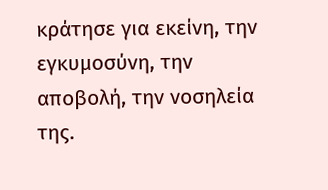κράτησε για εκείνη, την εγκυμοσύνη, την αποβολή, την νοσηλεία της.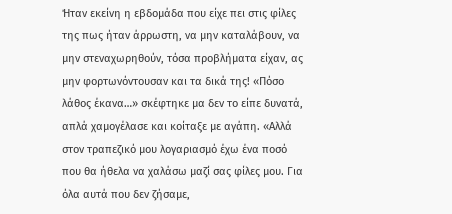Ήταν εκείνη η εβδομάδα που είχε πει στις φίλες της πως ήταν άρρωστη, να μην καταλάβουν, να μην στεναχωρηθούν, τόσα προβλήματα είχαν, ας μην φορτωνόντουσαν και τα δικά της! «Πόσο λάθος έκανα…» σκέφτηκε μα δεν το είπε δυνατά, απλά χαμογέλασε και κοίταξε με αγάπη. «Αλλά στον τραπεζικό μου λογαριασμό έχω ένα ποσό που θα ήθελα να χαλάσω μαζί σας φίλες μου. Για όλα αυτά που δεν ζήσαμε,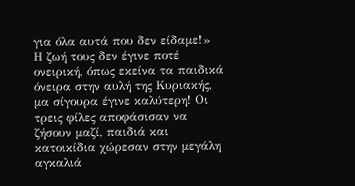για όλα αυτά που δεν είδαμε!»
Η ζωή τους δεν έγινε ποτέ ονειρική, όπως εκείνα τα παιδικά όνειρα στην αυλή της Κυριακής, μα σίγουρα έγινε καλύτερη! Οι τρεις φίλες αποφάσισαν να ζήσουν μαζί, παιδιά και κατοικίδια χώρεσαν στην μεγάλη αγκαλιά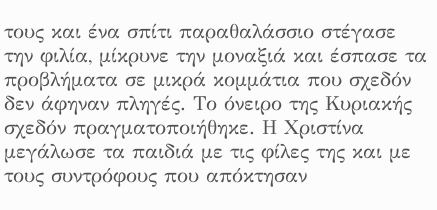τους και ένα σπίτι παραθαλάσσιο στέγασε την φιλία, μίκρυνε την μοναξιά και έσπασε τα προβλήματα σε μικρά κομμάτια που σχεδόν δεν άφηναν πληγές. Το όνειρο της Κυριακής σχεδόν πραγματοποιήθηκε. Η Χριστίνα μεγάλωσε τα παιδιά με τις φίλες της και με τους συντρόφους που απόκτησαν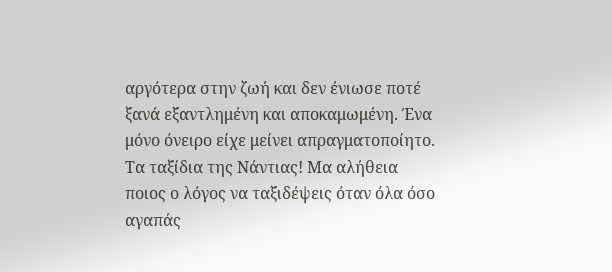αργότερα στην ζωή και δεν ένιωσε ποτέ ξανά εξαντλημένη και αποκαμωμένη. Ένα μόνο όνειρο είχε μείνει απραγματοποίητο. Τα ταξίδια της Νάντιας! Μα αλήθεια ποιος ο λόγος να ταξιδέψεις όταν όλα όσο αγαπάς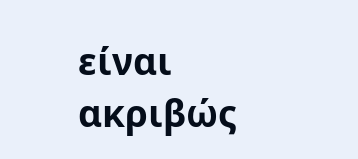είναι ακριβώς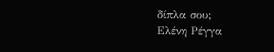δίπλα σου;
Ελένη Ρέγγα